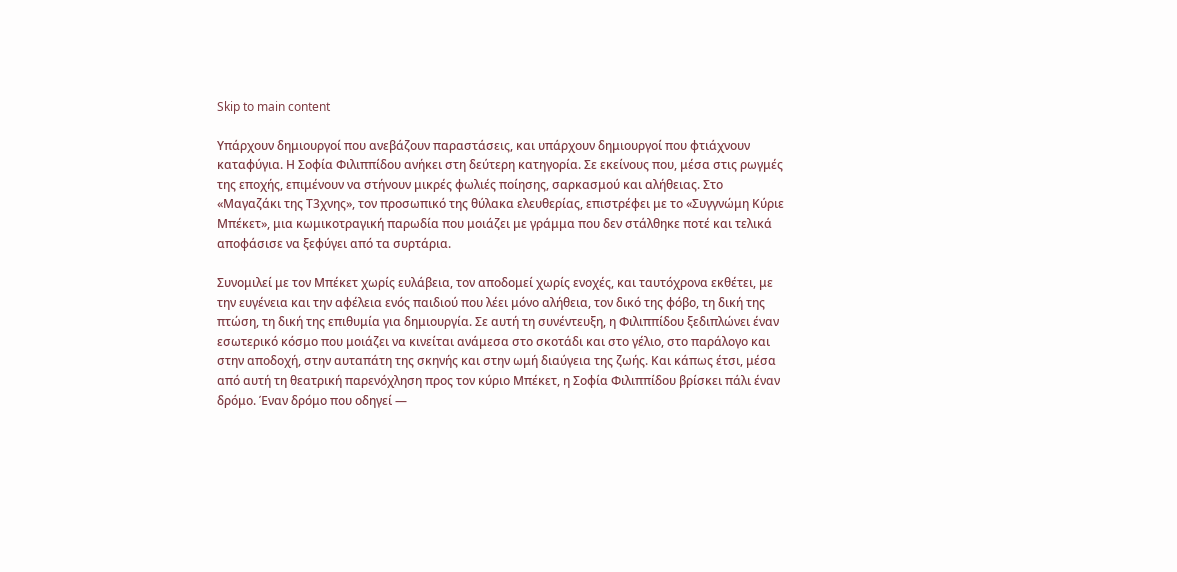Skip to main content

Υπάρχουν δημιουργοί που ανεβάζουν παραστάσεις, και υπάρχουν δημιουργοί που φτιάχνουν καταφύγια. Η Σοφία Φιλιππίδου ανήκει στη δεύτερη κατηγορία. Σε εκείνους που, μέσα στις ρωγμές της εποχής, επιμένουν να στήνουν μικρές φωλιές ποίησης, σαρκασμού και αλήθειας. Στο «Μαγαζάκι της Τ3χνης», τον προσωπικό της θύλακα ελευθερίας, επιστρέφει με το «Συγγνώμη Κύριε Μπέκετ», μια κωμικοτραγική παρωδία που μοιάζει με γράμμα που δεν στάλθηκε ποτέ και τελικά αποφάσισε να ξεφύγει από τα συρτάρια.

Συνομιλεί με τον Μπέκετ χωρίς ευλάβεια, τον αποδομεί χωρίς ενοχές, και ταυτόχρονα εκθέτει, με την ευγένεια και την αφέλεια ενός παιδιού που λέει μόνο αλήθεια, τον δικό της φόβο, τη δική της πτώση, τη δική της επιθυμία για δημιουργία. Σε αυτή τη συνέντευξη, η Φιλιππίδου ξεδιπλώνει έναν εσωτερικό κόσμο που μοιάζει να κινείται ανάμεσα στο σκοτάδι και στο γέλιο, στο παράλογο και στην αποδοχή, στην αυταπάτη της σκηνής και στην ωμή διαύγεια της ζωής. Και κάπως έτσι, μέσα από αυτή τη θεατρική παρενόχληση προς τον κύριο Μπέκετ, η Σοφία Φιλιππίδου βρίσκει πάλι έναν δρόμο. Έναν δρόμο που οδηγεί —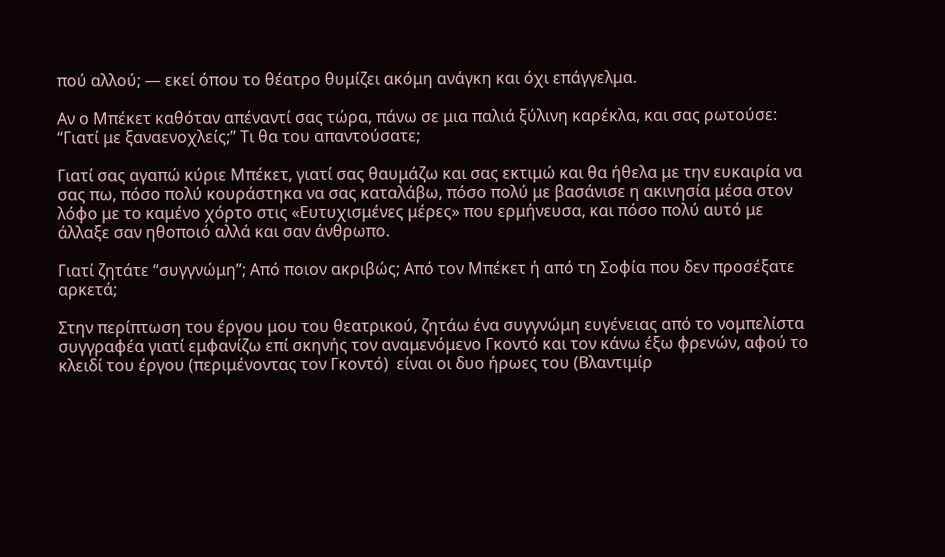πού αλλού; — εκεί όπου το θέατρο θυμίζει ακόμη ανάγκη και όχι επάγγελμα.

Αν ο Μπέκετ καθόταν απέναντί σας τώρα, πάνω σε μια παλιά ξύλινη καρέκλα, και σας ρωτούσε: “Γιατί με ξαναενοχλείς;” Τι θα του απαντούσατε;

Γιατί σας αγαπώ κύριε Μπέκετ, γιατί σας θαυμάζω και σας εκτιμώ και θα ήθελα με την ευκαιρία να σας πω, πόσο πολύ κουράστηκα να σας καταλάβω, πόσο πολύ με βασάνισε η ακινησία μέσα στον λόφο με το καμένο χόρτο στις «Ευτυχισμένες μέρες» που ερμήνευσα, και πόσο πολύ αυτό με άλλαξε σαν ηθοποιό αλλά και σαν άνθρωπο.

Γιατί ζητάτε “συγγνώμη”; Από ποιον ακριβώς; Από τον Μπέκετ ή από τη Σοφία που δεν προσέξατε αρκετά;

Στην περίπτωση του έργου μου του θεατρικού, ζητάω ένα συγγνώμη ευγένειας από τo νομπελίστα συγγραφέα γιατί εμφανίζω επί σκηνής τον αναμενόμενο Γκοντό και τον κάνω έξω φρενών, αφού το κλειδί του έργου (περιμένοντας τον Γκοντό)  είναι οι δυο ήρωες του (Βλαντιμίρ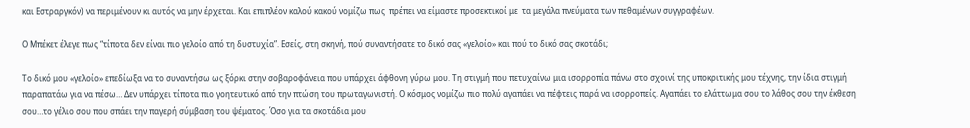και Εστραργκόν) να περιμένουν κι αυτός να μην έρχεται. Και επιπλέον καλού κακού νομίζω πως  πρέπει να είμαστε προσεκτικοί με  τα μεγάλα πνεύματα των πεθαμένων συγγραφέων.

Ο Μπέκετ έλεγε πως “τίποτα δεν είναι πιο γελοίο από τη δυστυχία”. Εσείς, στη σκηνή, πού συναντήσατε το δικό σας «γελοίο» και πού το δικό σας σκοτάδι;

Το δικό μου «γελοίο» επεδίωξα να το συναντήσω ως ξόρκι στην σοβαροφάνεια που υπάρχει άφθονη γύρω μου. Τη στιγμή που πετυχαίνω μια ισορροπία πάνω στο σχοινί της υποκριτικής μου τέχνης, την ίδια στιγμή παραπατάω για να πέσω… Δεν υπάρχει τίποτα πιο γοητευτικό από την πτώση του πρωταγωνιστή. Ο κόσμος νομίζω πιο πολύ αγαπάει να πέφτεις παρά να ισορροπείς. Αγαπάει το ελάττωμα σου το λάθος σου την έκθεση σου…το γέλιο σου που σπάει την παγερή σύμβαση του ψέματος. Όσο για τα σκοτάδια μου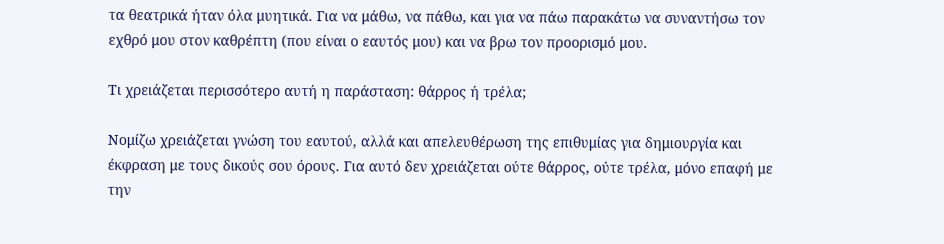τα θεατρικά ήταν όλα μυητικά. Για να μάθω, να πάθω, και για να πάω παρακάτω να συναντήσω τον εχθρό μου στον καθρέπτη (που είναι ο εαυτός μου) και να βρω τον προορισμό μου.

Τι χρειάζεται περισσότερο αυτή η παράσταση: θάρρος ή τρέλα;

Νομίζω χρειάζεται γνώση του εαυτού, αλλά και απελευθέρωση της επιθυμίας για δημιουργία και έκφραση με τους δικούς σου όρους. Για αυτό δεν χρειάζεται ούτε θάρρος, ούτε τρέλα, μόνο επαφή με την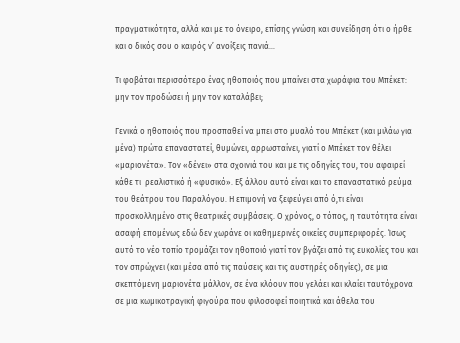πραγματικότητα, αλλά και με το όνειρο, επίσης γνώση και συνείδηση ότι ο ήρθε και ο δικός σου ο καιρός ν’ ανοίξεις πανιά…

Τι φοβάται περισσότερο ένας ηθοποιός που μπαίνει στα χωράφια του Μπέκετ: μην τον προδώσει ή μην τον καταλάβει;

Γενικά ο ηθοποιός που προσπαθεί να μπει στο μυαλό του Μπέκετ (και μιλάω για μένα) πρώτα επαναστατεί, θυμώνει, αρρωσταίνει, γιατί ο Μπέκετ τον θέλει «μαριονέτα». Τον «δένει» στα σχοινιά του και με τις οδηγίες του, του αφαιρεί κάθε τι  ρεαλιστικό ή «φυσικό». Εξ άλλου αυτό είναι και το επαναστατικό ρεύμα του θεάτρου του Παραλόγου. Η επιμονή να ξεφεύγει από ό,τι είναι προσκολλημένο στις θεατρικές συμβάσεις. Ο χρόνος, ο τόπος, η ταυτότητα είναι ασαφή επομένως εδώ δεν χωράνε οι καθημερινές οικείες συμπεριφορές. Ίσως αυτό το νέο τοπίο τρομάζει τον ηθοποιό γιατί τον βγάζει από τις ευκολίες του και τον σπρώχνει (και μέσα από τις παύσεις και τις αυστηρές οδηγίες), σε μια σκεπτόμενη μαριονέτα μάλλον, σε ένα κλόουν που γελάει και κλαίει ταυτόχρονα σε μια κωμικοτραγική φιγούρα που φιλοσοφεί ποιητικά και άθελα του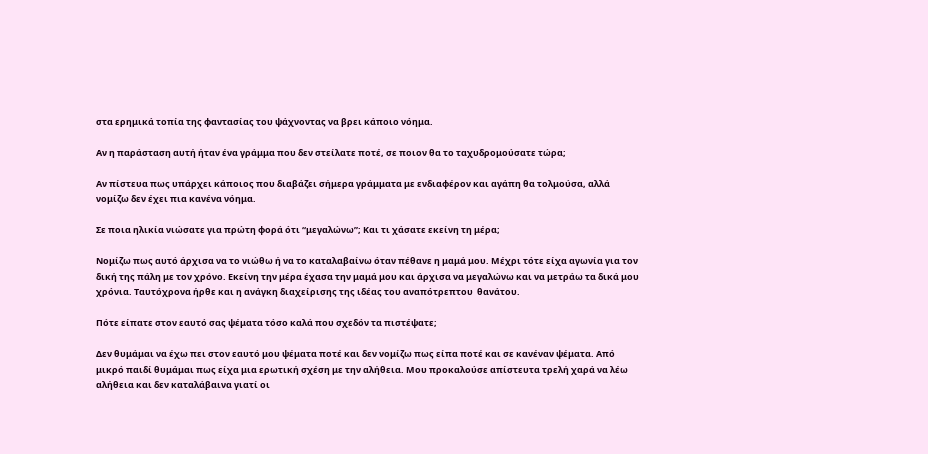στα ερημικά τοπία της φαντασίας του ψάχνοντας να βρει κάποιο νόημα.

Αν η παράσταση αυτή ήταν ένα γράμμα που δεν στείλατε ποτέ, σε ποιον θα το ταχυδρομούσατε τώρα;

Αν πίστευα πως υπάρχει κάποιος που διαβάζει σήμερα γράμματα με ενδιαφέρον και αγάπη θα τολμούσα, αλλά νομίζω δεν έχει πια κανένα νόημα.

Σε ποια ηλικία νιώσατε για πρώτη φορά ότι “μεγαλώνω”; Και τι χάσατε εκείνη τη μέρα;

Νομίζω πως αυτό άρχισα να το νιώθω ή να το καταλαβαίνω όταν πέθανε η μαμά μου. Μέχρι τότε είχα αγωνία για τον δική της πάλη με τον χρόνο. Εκείνη την μέρα έχασα την μαμά μου και άρχισα να μεγαλώνω και να μετράω τα δικά μου χρόνια. Tαυτόχρονα ήρθε και η ανάγκη διαχείρισης της ιδέας του αναπότρεπτου  θανάτου.

Πότε είπατε στον εαυτό σας ψέματα τόσο καλά που σχεδόν τα πιστέψατε;

Δεν θυμάμαι να έχω πει στον εαυτό μου ψέματα ποτέ και δεν νομίζω πως είπα ποτέ και σε κανέναν ψέματα. Από μικρό παιδί θυμάμαι πως είχα μια ερωτική σχέση με την αλήθεια. Μου προκαλούσε απίστευτα τρελή χαρά να λέω αλήθεια και δεν καταλάβαινα γιατί οι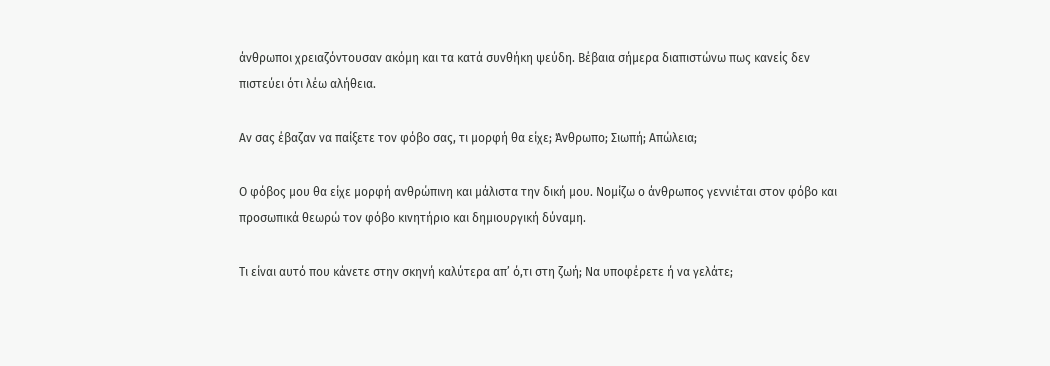άνθρωποι χρειαζόντουσαν ακόμη και τα κατά συνθήκη ψεύδη. Βέβαια σήμερα διαπιστώνω πως κανείς δεν πιστεύει ότι λέω αλήθεια.

Αν σας έβαζαν να παίξετε τον φόβο σας, τι μορφή θα είχε; Άνθρωπο; Σιωπή; Απώλεια;

Ο φόβος μου θα είχε μορφή ανθρώπινη και μάλιστα την δική μου. Νομίζω ο άνθρωπος γεννιέται στον φόβο και προσωπικά θεωρώ τον φόβο κινητήριο και δημιουργική δύναμη.

Τι είναι αυτό που κάνετε στην σκηνή καλύτερα απ’ ό,τι στη ζωή; Να υποφέρετε ή να γελάτε;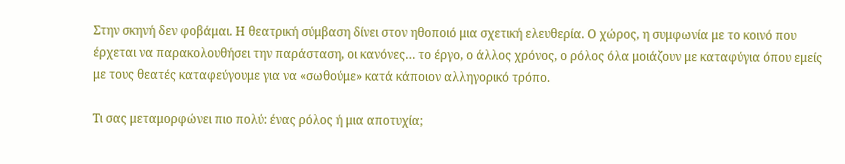Στην σκηνή δεν φοβάμαι. Η θεατρική σύμβαση δίνει στον ηθοποιό μια σχετική ελευθερία. Ο χώρος, η συμφωνία με το κοινό που έρχεται να παρακολουθήσει την παράσταση, οι κανόνες… το έργο, ο άλλος χρόνος, ο ρόλος όλα μοιάζουν με καταφύγια όπου εμείς με τους θεατές καταφεύγουμε για να «σωθούμε» κατά κάποιον αλληγορικό τρόπο.

Τι σας μεταμορφώνει πιο πολύ: ένας ρόλος ή μια αποτυχία;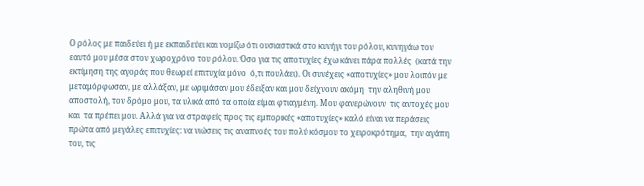Ο ρόλος με παιδεύει ή με εκπαιδεύει και νομίζω ότι ουσιαστικά στο κυνήγι του ρόλου, κυνηγάω τον εαυτό μου μέσα στον χωροχρόνο του ρόλου. Όσο για τις αποτυχίες έχω κάνει πάρα πολλές  (κατά την εκτίμηση της αγοράς που θεωρεί επιτυχία μόνο  ό,τι πουλάει). Οι συνέχεις «αποτυχίες» μου λοιπόν με μεταμόρφωσαν, με αλλάξαν, με ωριμάσαν μου έδειξαν και μου δείχνουν ακόμη  την αληθινή μου αποστολή, τον δρόμο μου, τα υλικά από τα οποία είμαι φτιαγμένη. Μου φανερώνουν  τις αντοχές μου και  τα πρέπει μου. Αλλά για να στραφείς προς τις εμπορικές «αποτυχίες» καλό είναι να περάσεις πρώτα από μεγάλες επιτυχίες: να νιώσεις τις αναπνοές του πολύ κόσμου το χειροκρότημα,  την αγάπη του, τις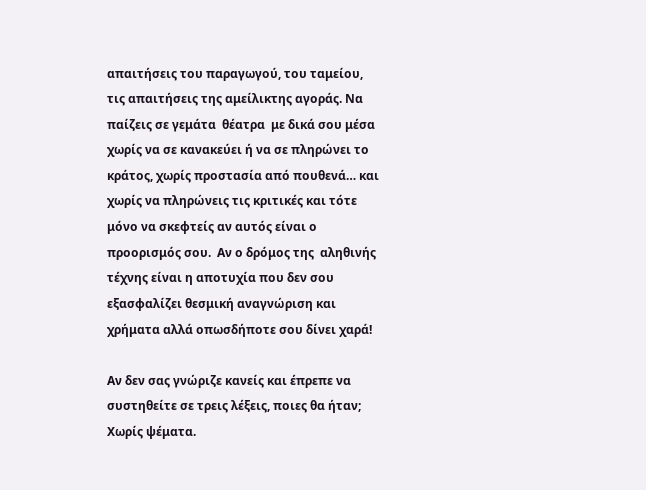απαιτήσεις του παραγωγού, του ταμείου, τις απαιτήσεις της αμείλικτης αγοράς. Να παίζεις σε γεμάτα  θέατρα  με δικά σου μέσα χωρίς να σε κανακεύει ή να σε πληρώνει το κράτος, χωρίς προστασία από πουθενά… και χωρίς να πληρώνεις τις κριτικές και τότε μόνο να σκεφτείς αν αυτός είναι ο προορισμός σου.  Αν ο δρόμος της  αληθινής τέχνης είναι η αποτυχία που δεν σου εξασφαλίζει θεσμική αναγνώριση και χρήματα αλλά οπωσδήποτε σου δίνει χαρά!

Αν δεν σας γνώριζε κανείς και έπρεπε να συστηθείτε σε τρεις λέξεις, ποιες θα ήταν; Χωρίς ψέματα.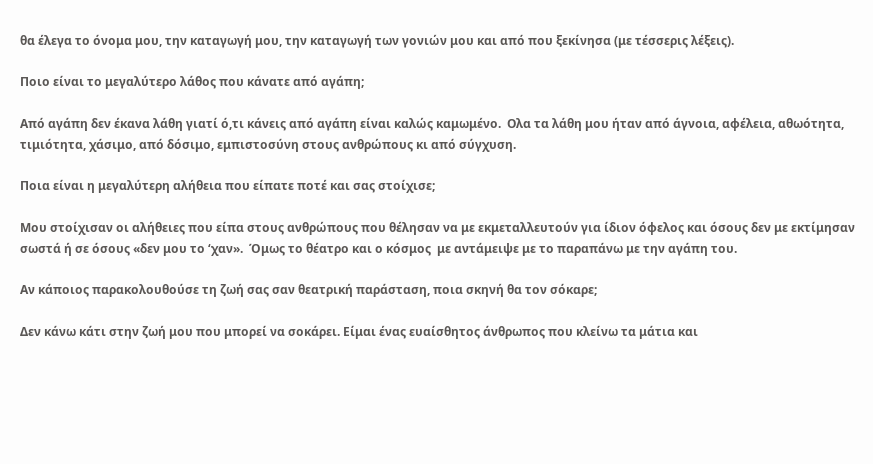θα έλεγα το όνομα μου, την καταγωγή μου, την καταγωγή των γονιών μου και από που ξεκίνησα (με τέσσερις λέξεις).

Ποιο είναι το μεγαλύτερο λάθος που κάνατε από αγάπη;

Από αγάπη δεν έκανα λάθη γιατί ό,τι κάνεις από αγάπη είναι καλώς καμωμένο.  Ολα τα λάθη μου ήταν από άγνοια, αφέλεια, αθωότητα, τιμιότητα, χάσιμο, από δόσιμο, εμπιστοσύνη στους ανθρώπους κι από σύγχυση.

Ποια είναι η μεγαλύτερη αλήθεια που είπατε ποτέ και σας στοίχισε;

Μου στοίχισαν οι αλήθειες που είπα στους ανθρώπους που θέλησαν να με εκμεταλλευτούν για ίδιον όφελος και όσους δεν με εκτίμησαν σωστά ή σε όσους «δεν μου το ‘χαν».  Όμως το θέατρο και ο κόσμος  με αντάμειψε με το παραπάνω με την αγάπη του.

Αν κάποιος παρακολουθούσε τη ζωή σας σαν θεατρική παράσταση, ποια σκηνή θα τον σόκαρε;

Δεν κάνω κάτι στην ζωή μου που μπορεί να σοκάρει. Είμαι ένας ευαίσθητος άνθρωπος που κλείνω τα μάτια και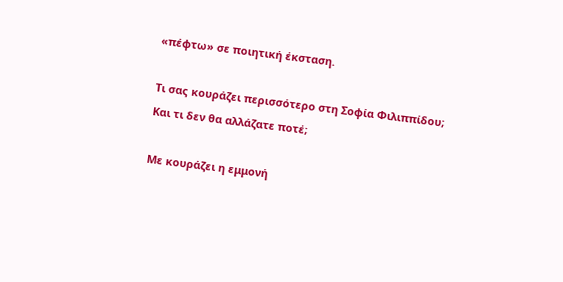«πέφτω» σε ποιητική έκσταση.

Τι σας κουράζει περισσότερο στη Σοφία Φιλιππίδου; Και τι δεν θα αλλάζατε ποτέ;

Με κουράζει η εμμονή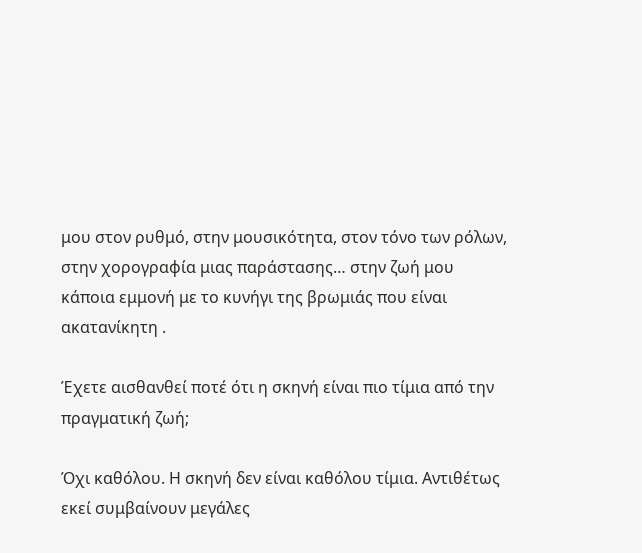μου στον ρυθμό, στην μουσικότητα, στον τόνο των ρόλων, στην χορογραφία μιας παράστασης… στην ζωή μου κάποια εμμονή με το κυνήγι της βρωμιάς που είναι ακατανίκητη .

Έχετε αισθανθεί ποτέ ότι η σκηνή είναι πιο τίμια από την πραγματική ζωή;

Όχι καθόλου. Η σκηνή δεν είναι καθόλου τίμια. Αντιθέτως εκεί συμβαίνουν μεγάλες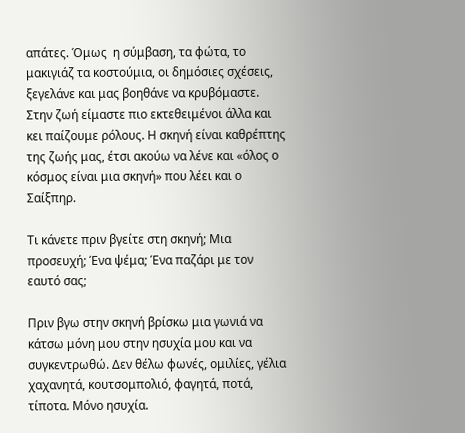απάτες. Όμως  η σύμβαση, τα φώτα, το μακιγιάζ τα κοστούμια, οι δημόσιες σχέσεις, ξεγελάνε και μας βοηθάνε να κρυβόμαστε. Στην ζωή είμαστε πιο εκτεθειμένοι άλλα και κει παίζουμε ρόλους. Η σκηνή είναι καθρέπτης της ζωής μας, έτσι ακούω να λένε και «όλος ο κόσμος είναι μια σκηνή» που λέει και ο Σαίξπηρ.

Τι κάνετε πριν βγείτε στη σκηνή; Μια προσευχή; Ένα ψέμα; Ένα παζάρι με τον εαυτό σας;

Πριν βγω στην σκηνή βρίσκω μια γωνιά να κάτσω μόνη μου στην ησυχία μου και να συγκεντρωθώ. Δεν θέλω φωνές, ομιλίες, γέλια χαχανητά, κουτσομπολιό, φαγητά, ποτά, τίποτα. Μόνο ησυχία.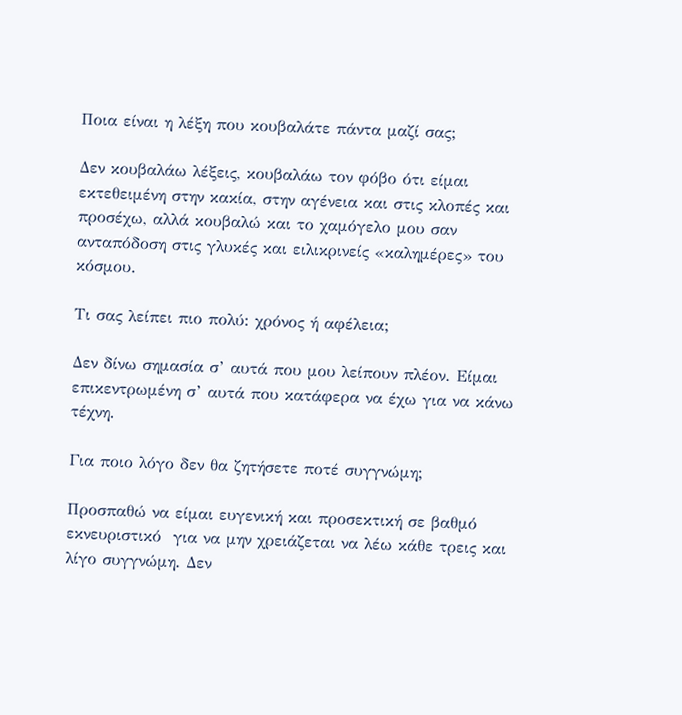Ποια είναι η λέξη που κουβαλάτε πάντα μαζί σας;

Δεν κουβαλάω λέξεις, κουβαλάω τον φόβο ότι είμαι εκτεθειμένη στην κακία, στην αγένεια και στις κλοπές και προσέχω, αλλά κουβαλώ και το χαμόγελο μου σαν ανταπόδοση στις γλυκές και ειλικρινείς «καλημέρες» του κόσμου.

Τι σας λείπει πιο πολύ: χρόνος ή αφέλεια;

Δεν δίνω σημασία σ’ αυτά που μου λείπουν πλέον. Είμαι επικεντρωμένη σ’ αυτά που κατάφερα να έχω για να κάνω τέχνη.

Για ποιο λόγο δεν θα ζητήσετε ποτέ συγγνώμη;

Προσπαθώ να είμαι ευγενική και προσεκτική σε βαθμό εκνευριστικό  για να μην χρειάζεται να λέω κάθε τρεις και λίγο συγγνώμη. Δεν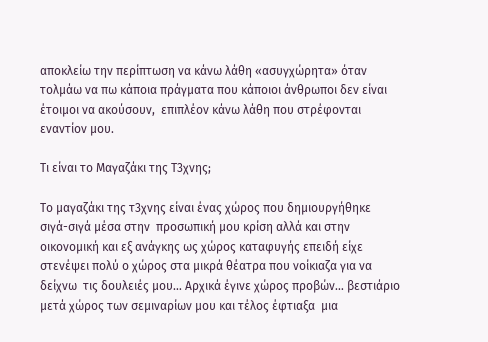αποκλείω την περίπτωση να κάνω λάθη «ασυγχώρητα» όταν τολμάω να πω κάποια πράγματα που κάποιοι άνθρωποι δεν είναι έτοιμοι να ακούσουν,  επιπλέον κάνω λάθη που στρέφονται εναντίον μου.

Τι είναι το Μαγαζάκι της Τ3χνης;

Tο μαγαζάκι της τ3χνης είναι ένας χώρος που δημιουργήθηκε σιγά-σιγά μέσα στην  προσωπική μου κρίση αλλά και στην οικονομική και εξ ανάγκης ως χώρος καταφυγής επειδή είχε στενέψει πολύ ο χώρος στα μικρά θέατρα που νοίκιαζα για να δείχνω  τις δουλειές μου… Αρχικά έγινε χώρος προβών… βεστιάριο μετά χώρος των σεμιναρίων μου και τέλος έφτιαξα  μια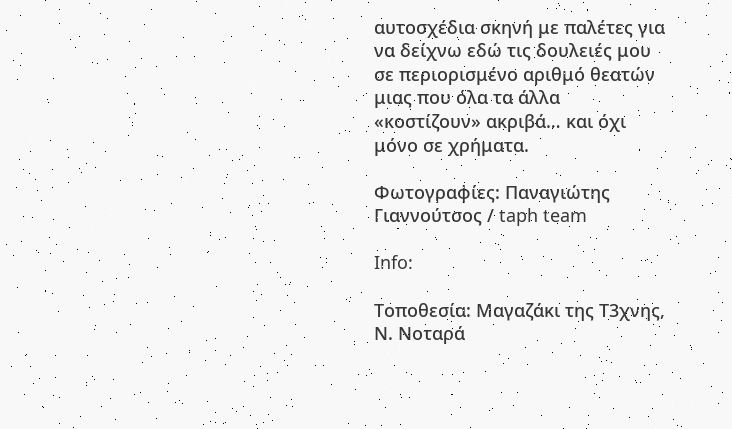αυτοσχέδια σκηνή με παλέτες για να δείχνω εδώ τις δουλειές μου σε περιορισμένο αριθμό θεατών μιας που όλα τα άλλα «κοστίζουν» ακριβά… και όχι μόνο σε χρήματα.

Φωτογραφίες: Παναγιώτης Γιαννούτσος / taph team

Info:

Τοποθεσία: Μαγαζάκι της Τ3χνης, Ν. Νοταρά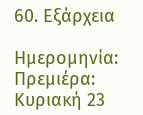60. Εξάρχεια

Ημερομηνία: Πρεμιέρα: Κυριακή 23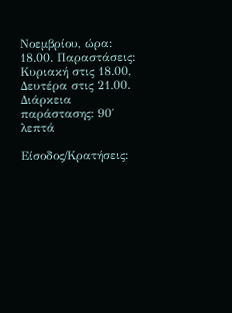Νοεμβρίου, ώρα: 18.00. Παραστάσεις: Κυριακή στις 18.00, Δευτέρα στις 21.00. Διάρκεια παράστασης: 90΄ λεπτά

Είσοδος/Κρατήσεις: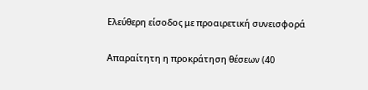Ελεύθερη είσοδος με προαιρετική συνεισφορά

Απαραίτητη η προκράτηση θέσεων (40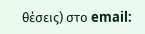θέσεις) στο email: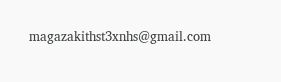magazakithst3xnhs@gmail.com